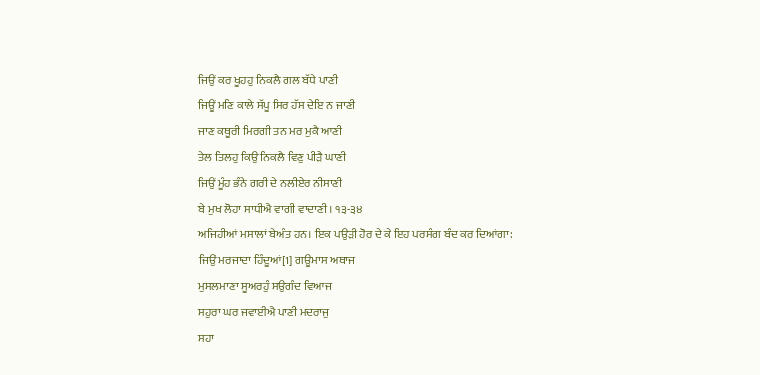ਜਿਉਂ ਕਰ ਖੂਹਹੁ ਨਿਕਲੈ ਗਲ ਬੱਧੇ ਪਾਣੀ
ਜਿਊਂ ਮਣਿ ਕਾਲੇ ਸੱਪੂ ਸਿਰ ਹੱਸ ਦੇਇ ਨ ਜਾਣੀ
ਜਾਣ ਕਥੂਰੀ ਮਿਰਗੀ ਤਨ ਮਰ ਮੁਕੈ ਆਣੀ
ਤੇਲ ਤਿਲਹੁ ਕਿਉ ਨਿਕਲੈ ਵਿਣੁ ਪੀੜੈ ਘਾਣੀ
ਜਿਉਂ ਮੂੰਹ ਭੰਨੇ ਗਰੀ ਦੇ ਨਲੀਏਰ ਨੀਸਾਣੀ
ਬੇ ਮੁਖ ਲੋਹਾ ਸਾਧੀਐ ਵਾਗੀ ਵਾਦਾਣੀ। ੧੩-੩੪
ਅਜਿਹੀਆਂ ਮਸਾਲਾਂ ਬੇਅੰਤ ਹਨ। ਇਕ ਪਉੜੀ ਹੋਰ ਦੇ ਕੇ ਇਹ ਪਰਸੰਗ ਬੰਦ ਕਰ ਦਿਆਂਗਾ:
ਜਿਉਂ ਮਰਜਾਦਾ ਹਿੰਦੂਆਂ[1] ਗਊਮਾਸ ਅਥਾਜ
ਮੁਸਲਮਾਣਾ ਸੂਅਰਹੁੰ ਸਉਗੰਦ ਵਿਆਜ
ਸਹੁਰਾ ਘਰ ਜਵਾਈਐ ਪਾਣੀ ਮਦਰਾਜੁ
ਸਹਾ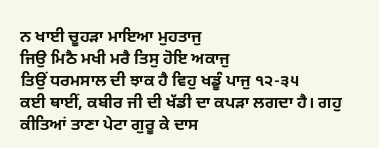ਨ ਖਾਈ ਚੂਹੜਾ ਮਾਇਆ ਮੁਹਤਾਜੁ
ਜਿਉ ਮਿਠੈ ਮਖੀ ਮਰੈ ਤਿਸੁ ਹੋਇ ਅਕਾਜੁ
ਤਿਉਂ ਧਰਮਸਾਲ ਦੀ ਝਾਕ ਹੈ ਵਿਹੁ ਖਡੂੰ ਪਾਜੁ ੧੨-੩੫
ਕਈ ਥਾਈਂ, ਕਬੀਰ ਜੀ ਦੀ ਖੱਡੀ ਦਾ ਕਪੜਾ ਲਗਦਾ ਹੈ। ਗਹੁ ਕੀਤਿਆਂ ਤਾਣਾ ਪੇਟਾ ਗੁਰੂ ਕੇ ਦਾਸ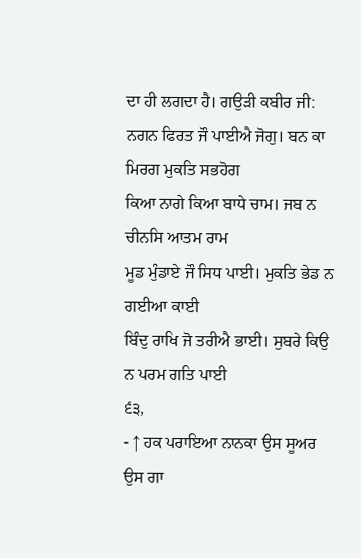ਦਾ ਹੀ ਲਗਦਾ ਹੈ। ਗਉੜੀ ਕਬੀਰ ਜੀ:
ਨਗਨ ਫਿਰਤ ਜੌ ਪਾਈਐ ਜੋਗੁ। ਬਨ ਕਾ ਮਿਰਗ ਮੁਕਤਿ ਸਭਹੋਗ
ਕਿਆ ਨਾਗੇ ਕਿਆ ਬਾਧੇ ਚਾਮ। ਜਬ ਨ ਚੀਨਸਿ ਆਤਮ ਰਾਮ
ਮੂਡ ਮੁੰਡਾਏ ਜੌ ਸਿਧ ਪਾਈ। ਮੁਕਤਿ ਭੇਡ ਨ ਗਈਆ ਕਾਈ
ਬਿੰਦੁ ਰਾਖਿ ਜੋ ਤਰੀਐ ਭਾਈ। ਸੁਬਰੇ ਕਿਉ ਨ ਪਰਮ ਗਤਿ ਪਾਈ
੬੩,
- ↑ ਹਕ ਪਰਾਇਆ ਨਾਨਕਾ ਉਸ ਸੂਅਰ ਉਸ ਗਾ